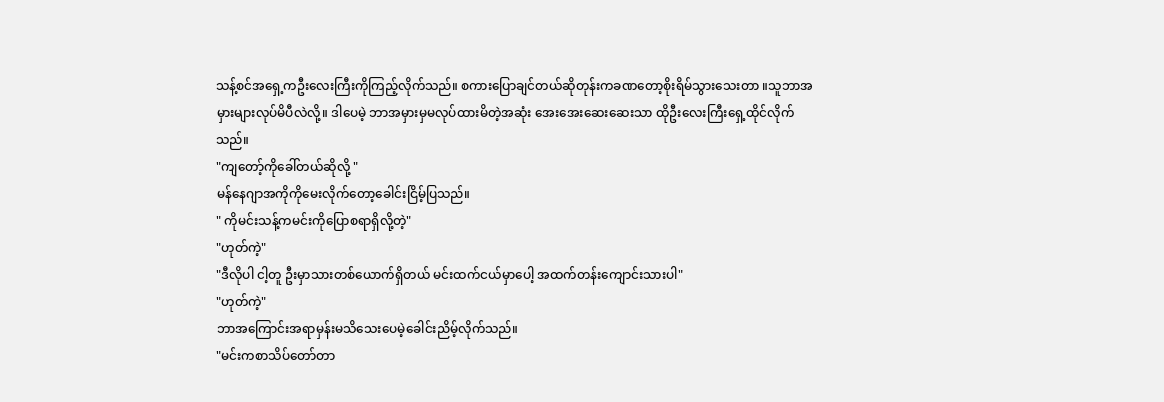သန့်စင်အရှေ့ကဦးလေးကြီးကိုကြည့်လိုက်သည်။ စကားပြောချင်တယ်ဆိုတုန်းကခဏတော့စိုးရိမ်သွားသေးတာ ။သူဘာအမှားများလုပ်မိပီလဲလို့။ ဒါပေမဲ့ ဘာအမှားမှမလုပ်ထားမိတဲ့အဆုံး အေးအေးဆေးဆေးသာ ထိုဦးလေးကြီးရှေ့ထိုင်လိုက်သည်။
"ကျတော့်ကိုခေါ်တယ်ဆိုလို့ "
မန်နေဂျာအကိုကိုမေးလိုက်တော့ခေါင်းငြိမ့်ပြသည်။
" ကိုမင်းသန့်ကမင်းကိုပြောစရာရှိလို့တဲ့"
"ဟုတ်ကဲ့"
"ဒီလိုပါ ငါ့တူ ဦးမှာသားတစ်ယောက်ရှိတယ် မင်းထက်ငယ်မှာပေါ့ အထက်တန်းကျောင်းသားပါ"
"ဟုတ်ကဲ့"
ဘာအကြောင်းအရာမှန်းမသိသေးပေမဲ့ခေါင်းညိမ့်လိုက်သည်။
"မင်းကစာသိပ်တော်တာ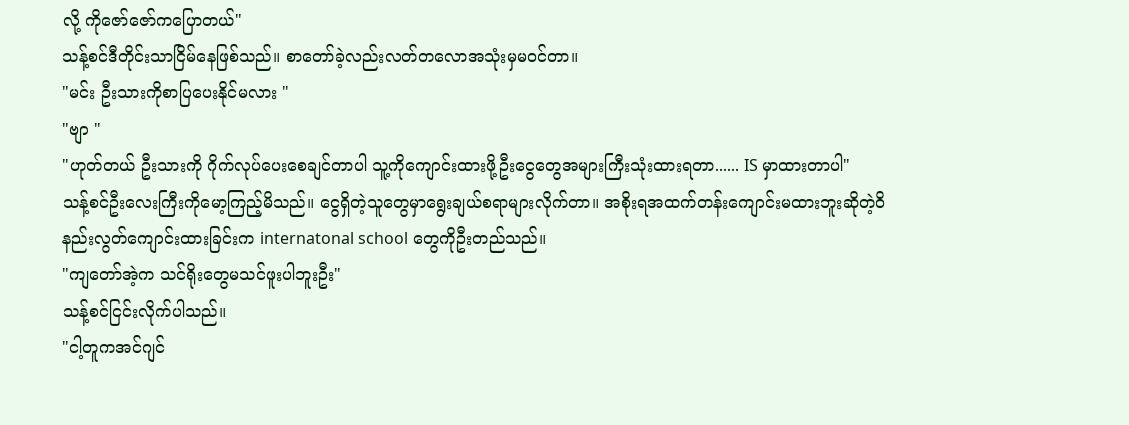လို့ ကိုဇော်ဇော်ကပြောတယ်"
သန့်စင်ဒီတိုင်းသာငြိမ်နေဖြစ်သည်။ စာတော်ခဲ့လည်းလတ်တလောအသုံးမှမဝင်တာ။
"မင်း ဦးသားကိုစာပြပေးနိုင်မလား "
"ဗျာ "
"ဟုတ်တယ် ဦးသားကို ဂိုက်လုပ်ပေးစေချင်တာပါ သူ့ကိုကျောင်းထားဖို့ဦးငွေတွေအများကြီးသုံးထားရတာ...... IS မှာထားတာပါ"
သန့်စင်ဦးလေးကြီးကိုမော့ကြည့်မိသည်။ ငွေရှိတဲ့သူတွေမှာရွေးချယ်စရာများလိုက်တာ။ အစိုးရအထက်တန်းကျောင်းမထားဘူးဆိုတဲ့ဝိနည်းလွတ်ကျောင်းထားခြင်းက internatonal school တွေကိုဦးတည်သည်။
"ကျတော်အဲ့က သင်ရိုးတွေမသင်ဖူးပါဘူးဦး"
သန့်စင်ငြင်းလိုက်ပါသည်။
"ငါ့တူကအင်ဂျင်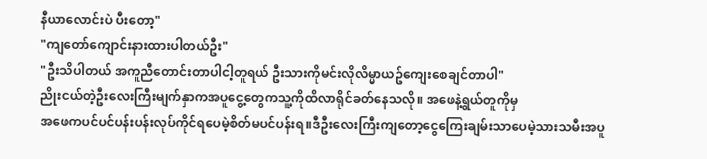နီယာလောင်းပဲ ပီးတော့"
"ကျတော်ကျောင်းနားထားပါတယ်ဦး"
"ဦးသိပါတယ် အကူညီတောင်းတာပါငါ့တူရယ် ဦးသားကိုမင်းလိုလိမ္မာယဥ်ကျေးစေချင်တာပါ"
ညိုးငယ်တဲ့ဦးလေးကြီးမျက်နှာကအပူငွေ့တွေကသူ့ကိုထိလာရိုင်ခတ်နေသလို။ အဖေနဲ့ရွယ်တူကိုမှ
အဖေကပင်ပင်ပန်းပန်းလုပ်ကိုင်ရပေမဲ့စိတ်မပင်ပန်းရ။ဒီဦးလေးကြီးကျတော့ငွေကြေးချမ်းသာပေမဲ့သားသမီးအပူ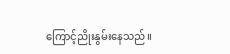ကြောင့်ညိုးနွမ်းနေသည်။